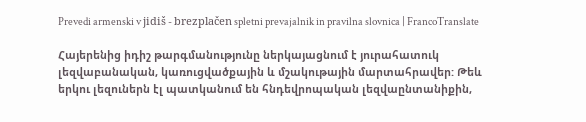Prevedi armenski v jidiš - brezplačen spletni prevajalnik in pravilna slovnica | FrancoTranslate

Հայերենից իդիշ թարգմանությունը ներկայացնում է յուրահատուկ լեզվաբանական, կառուցվածքային և մշակութային մարտահրավեր: Թեև երկու լեզուներն էլ պատկանում են հնդեվրոպական լեզվաընտանիքին,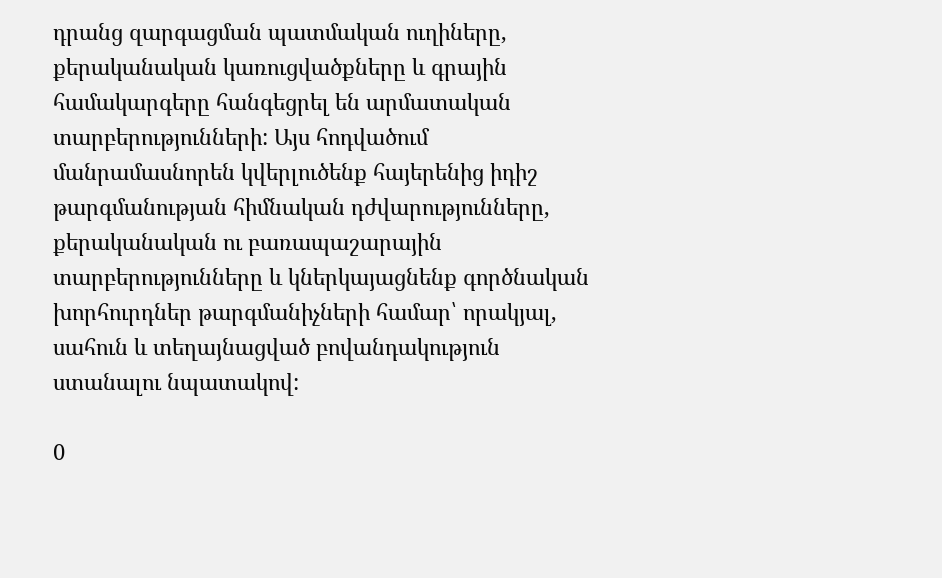դրանց զարգացման պատմական ուղիները, քերականական կառուցվածքները և գրային համակարգերը հանգեցրել են արմատական տարբերությունների: Այս հոդվածում մանրամասնորեն կվերլուծենք հայերենից իդիշ թարգմանության հիմնական դժվարությունները, քերականական ու բառապաշարային տարբերությունները և կներկայացնենք գործնական խորհուրդներ թարգմանիչների համար՝ որակյալ, սահուն և տեղայնացված բովանդակություն ստանալու նպատակով:

0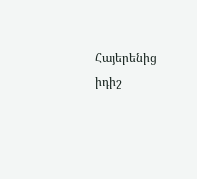Հայերենից իդիշ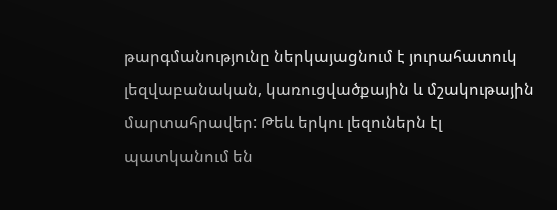թարգմանությունը ներկայացնում է յուրահատուկ լեզվաբանական, կառուցվածքային և մշակութային մարտահրավեր: Թեև երկու լեզուներն էլ պատկանում են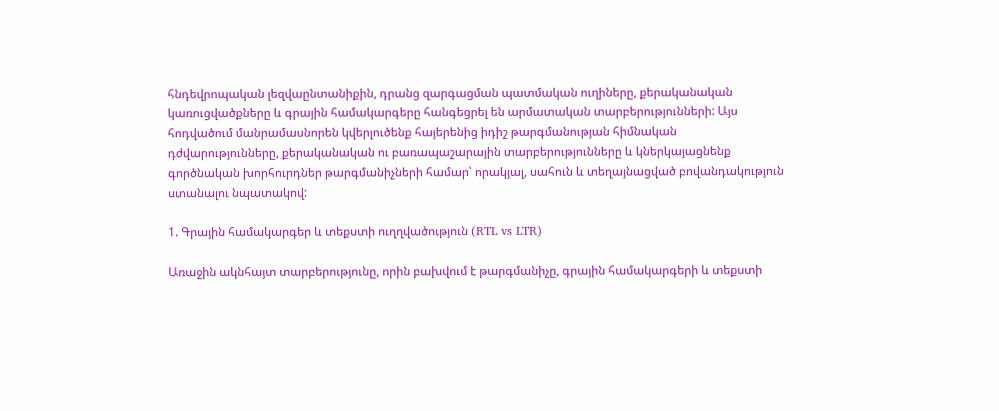հնդեվրոպական լեզվաընտանիքին, դրանց զարգացման պատմական ուղիները, քերականական կառուցվածքները և գրային համակարգերը հանգեցրել են արմատական տարբերությունների: Այս հոդվածում մանրամասնորեն կվերլուծենք հայերենից իդիշ թարգմանության հիմնական դժվարությունները, քերականական ու բառապաշարային տարբերությունները և կներկայացնենք գործնական խորհուրդներ թարգմանիչների համար՝ որակյալ, սահուն և տեղայնացված բովանդակություն ստանալու նպատակով:

1. Գրային համակարգեր և տեքստի ուղղվածություն (RTL vs LTR)

Առաջին ակնհայտ տարբերությունը, որին բախվում է թարգմանիչը, գրային համակարգերի և տեքստի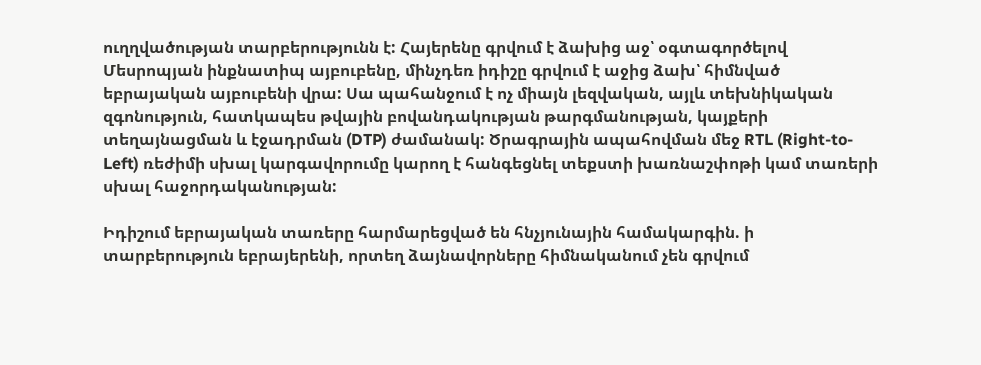ուղղվածության տարբերությունն է: Հայերենը գրվում է ձախից աջ՝ օգտագործելով Մեսրոպյան ինքնատիպ այբուբենը, մինչդեռ իդիշը գրվում է աջից ձախ՝ հիմնված եբրայական այբուբենի վրա: Սա պահանջում է ոչ միայն լեզվական, այլև տեխնիկական զգոնություն, հատկապես թվային բովանդակության թարգմանության, կայքերի տեղայնացման և էջադրման (DTP) ժամանակ: Ծրագրային ապահովման մեջ RTL (Right-to-Left) ռեժիմի սխալ կարգավորումը կարող է հանգեցնել տեքստի խառնաշփոթի կամ տառերի սխալ հաջորդականության:

Իդիշում եբրայական տառերը հարմարեցված են հնչյունային համակարգին. ի տարբերություն եբրայերենի, որտեղ ձայնավորները հիմնականում չեն գրվում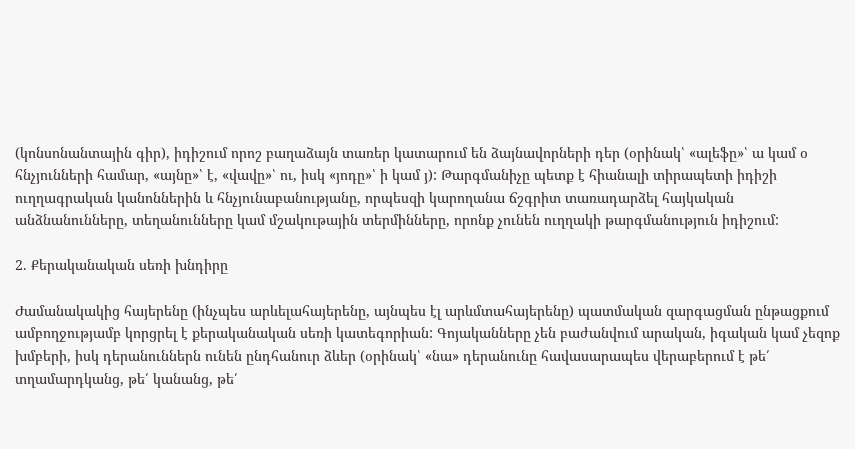(կոնսոնանտային գիր), իդիշում որոշ բաղաձայն տառեր կատարում են ձայնավորների դեր (օրինակ՝ «ալեֆը»՝ ա կամ օ հնչյունների համար, «այնը»՝ է, «վավը»՝ ու, իսկ «յոդը»՝ ի կամ յ): Թարգմանիչը պետք է հիանալի տիրապետի իդիշի ուղղագրական կանոններին և հնչյունաբանությանը, որպեսզի կարողանա ճշգրիտ տառադարձել հայկական անձնանունները, տեղանունները կամ մշակութային տերմինները, որոնք չունեն ուղղակի թարգմանություն իդիշում:

2. Քերականական սեռի խնդիրը

Ժամանակակից հայերենը (ինչպես արևելահայերենը, այնպես էլ արևմտահայերենը) պատմական զարգացման ընթացքում ամբողջությամբ կորցրել է քերականական սեռի կատեգորիան: Գոյականները չեն բաժանվում արական, իգական կամ չեզոք խմբերի, իսկ դերանուններն ունեն ընդհանուր ձևեր (օրինակ՝ «նա» դերանունը հավասարապես վերաբերում է թե՛ տղամարդկանց, թե՛ կանանց, թե՛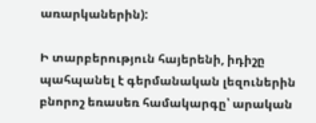առարկաներին):

Ի տարբերություն հայերենի, իդիշը պահպանել է գերմանական լեզուներին բնորոշ եռասեռ համակարգը՝ արական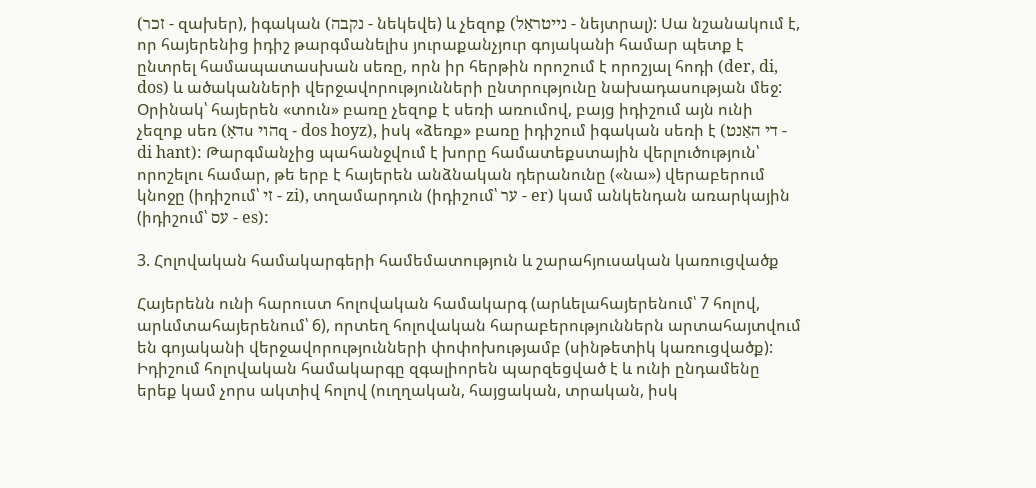(זכר - զախեր), իգական (נקבה - նեկեվե) և չեզոք (נייטראַל - նեյտրալ): Սա նշանակում է, որ հայերենից իդիշ թարգմանելիս յուրաքանչյուր գոյականի համար պետք է ընտրել համապատասխան սեռը, որն իր հերթին որոշում է որոշյալ հոդի (der, di, dos) և ածականների վերջավորությունների ընտրությունը նախադասության մեջ: Օրինակ՝ հայերեն «տուն» բառը չեզոք է սեռի առումով, բայց իդիշում այն ունի չեզոք սեռ (דאָս הויզ - dos hoyz), իսկ «ձեռք» բառը իդիշում իգական սեռի է (די האַנט - di hant): Թարգմանչից պահանջվում է խորը համատեքստային վերլուծություն՝ որոշելու համար, թե երբ է հայերեն անձնական դերանունը («նա») վերաբերում կնոջը (իդիշում՝ זי - zi), տղամարդուն (իդիշում՝ ער - er) կամ անկենդան առարկային (իդիշում՝ עס - es):

3. Հոլովական համակարգերի համեմատություն և շարահյուսական կառուցվածք

Հայերենն ունի հարուստ հոլովական համակարգ (արևելահայերենում՝ 7 հոլով, արևմտահայերենում՝ 6), որտեղ հոլովական հարաբերություններն արտահայտվում են գոյականի վերջավորությունների փոփոխությամբ (սինթետիկ կառուցվածք): Իդիշում հոլովական համակարգը զգալիորեն պարզեցված է և ունի ընդամենը երեք կամ չորս ակտիվ հոլով (ուղղական, հայցական, տրական, իսկ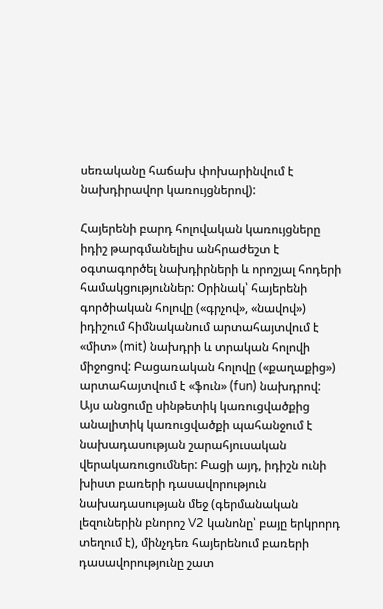սեռականը հաճախ փոխարինվում է նախդիրավոր կառույցներով):

Հայերենի բարդ հոլովական կառույցները իդիշ թարգմանելիս անհրաժեշտ է օգտագործել նախդիրների և որոշյալ հոդերի համակցություններ: Օրինակ՝ հայերենի գործիական հոլովը («գրչով», «նավով») իդիշում հիմնականում արտահայտվում է «միտ» (mit) նախդրի և տրական հոլովի միջոցով: Բացառական հոլովը («քաղաքից») արտահայտվում է «ֆուն» (fun) նախդրով: Այս անցումը սինթետիկ կառուցվածքից անալիտիկ կառուցվածքի պահանջում է նախադասության շարահյուսական վերակառուցումներ: Բացի այդ, իդիշն ունի խիստ բառերի դասավորություն նախադասության մեջ (գերմանական լեզուներին բնորոշ V2 կանոնը՝ բայը երկրորդ տեղում է), մինչդեռ հայերենում բառերի դասավորությունը շատ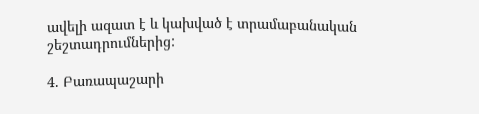ավելի ազատ է և կախված է տրամաբանական շեշտադրումներից:

4. Բառապաշարի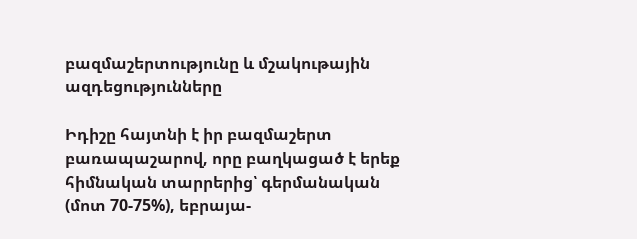բազմաշերտությունը և մշակութային ազդեցությունները

Իդիշը հայտնի է իր բազմաշերտ բառապաշարով, որը բաղկացած է երեք հիմնական տարրերից՝ գերմանական (մոտ 70-75%), եբրայա-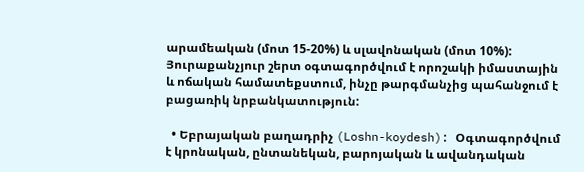արամեական (մոտ 15-20%) և սլավոնական (մոտ 10%): Յուրաքանչյուր շերտ օգտագործվում է որոշակի իմաստային և ոճական համատեքստում, ինչը թարգմանչից պահանջում է բացառիկ նրբանկատություն:

  • Եբրայական բաղադրիչ (Loshn-koydesh): Օգտագործվում է կրոնական, ընտանեկան, բարոյական և ավանդական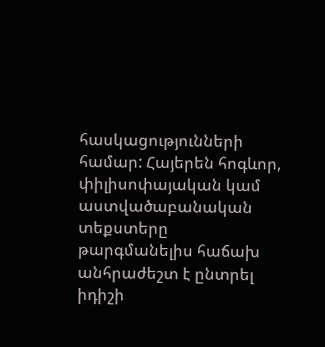հասկացությունների համար: Հայերեն հոգևոր, փիլիսոփայական կամ աստվածաբանական տեքստերը թարգմանելիս հաճախ անհրաժեշտ է ընտրել իդիշի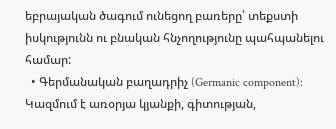եբրայական ծագում ունեցող բառերը՝ տեքստի իսկությունն ու բնական հնչողությունը պահպանելու համար:
  • Գերմանական բաղադրիչ (Germanic component): Կազմում է առօրյա կյանքի, գիտության,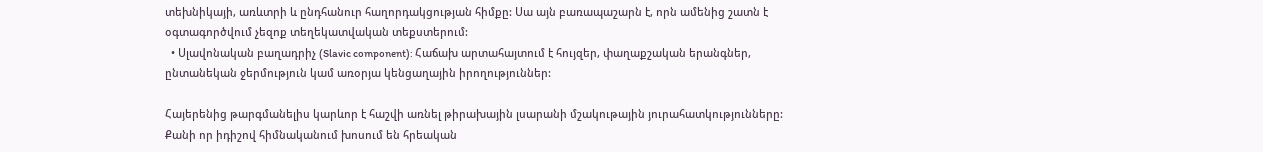տեխնիկայի, առևտրի և ընդհանուր հաղորդակցության հիմքը: Սա այն բառապաշարն է, որն ամենից շատն է օգտագործվում չեզոք տեղեկատվական տեքստերում:
  • Սլավոնական բաղադրիչ (Slavic component): Հաճախ արտահայտում է հույզեր, փաղաքշական երանգներ, ընտանեկան ջերմություն կամ առօրյա կենցաղային իրողություններ:

Հայերենից թարգմանելիս կարևոր է հաշվի առնել թիրախային լսարանի մշակութային յուրահատկությունները: Քանի որ իդիշով հիմնականում խոսում են հրեական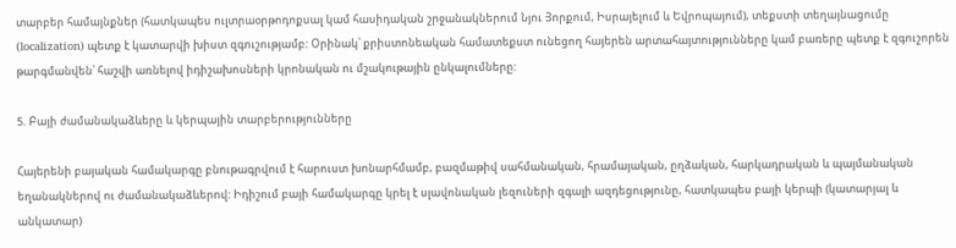տարբեր համայնքներ (հատկապես ուլտրաօրթոդոքսալ կամ հասիդական շրջանակներում Նյու Յորքում, Իսրայելում և Եվրոպայում), տեքստի տեղայնացումը (localization) պետք է կատարվի խիստ զգուշությամբ: Օրինակ՝ քրիստոնեական համատեքստ ունեցող հայերեն արտահայտությունները կամ բառերը պետք է զգուշորեն թարգմանվեն՝ հաշվի առնելով իդիշախոսների կրոնական ու մշակութային ընկալումները:

5. Բայի ժամանակաձևերը և կերպային տարբերությունները

Հայերենի բայական համակարգը բնութագրվում է հարուստ խոնարհմամբ, բազմաթիվ սահմանական, հրամայական, ըղձական, հարկադրական և պայմանական եղանակներով ու ժամանակաձևերով: Իդիշում բայի համակարգը կրել է սլավոնական լեզուների զգալի ազդեցությունը, հատկապես բայի կերպի (կատարյալ և անկատար)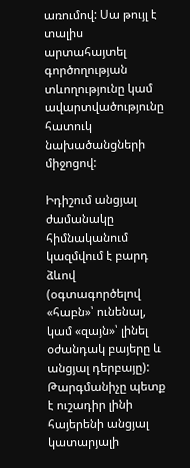առումով: Սա թույլ է տալիս արտահայտել գործողության տևողությունը կամ ավարտվածությունը հատուկ նախածանցների միջոցով:

Իդիշում անցյալ ժամանակը հիմնականում կազմվում է բարդ ձևով (օգտագործելով «հաբն»՝ ունենալ, կամ «զայն»՝ լինել օժանդակ բայերը և անցյալ դերբայը): Թարգմանիչը պետք է ուշադիր լինի հայերենի անցյալ կատարյալի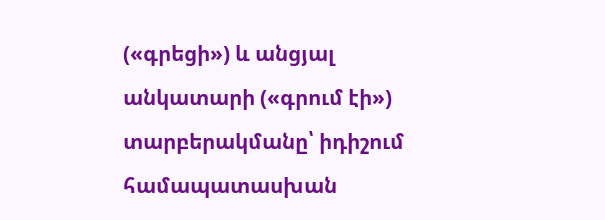(«գրեցի») և անցյալ անկատարի («գրում էի») տարբերակմանը՝ իդիշում համապատասխան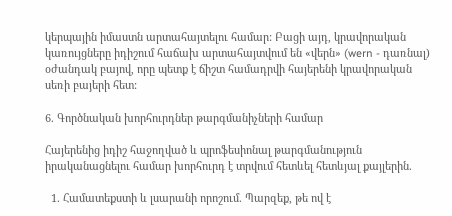կերպային իմաստն արտահայտելու համար: Բացի այդ, կրավորական կառույցները իդիշում հաճախ արտահայտվում են «վերն» (wern - դառնալ) օժանդակ բայով, որը պետք է ճիշտ համադրվի հայերենի կրավորական սեռի բայերի հետ:

6. Գործնական խորհուրդներ թարգմանիչների համար

Հայերենից իդիշ հաջողված և պրոֆեսիոնալ թարգմանություն իրականացնելու համար խորհուրդ է տրվում հետևել հետևյալ քայլերին.

  1. Համատեքստի և լսարանի որոշում. Պարզեք, թե ով է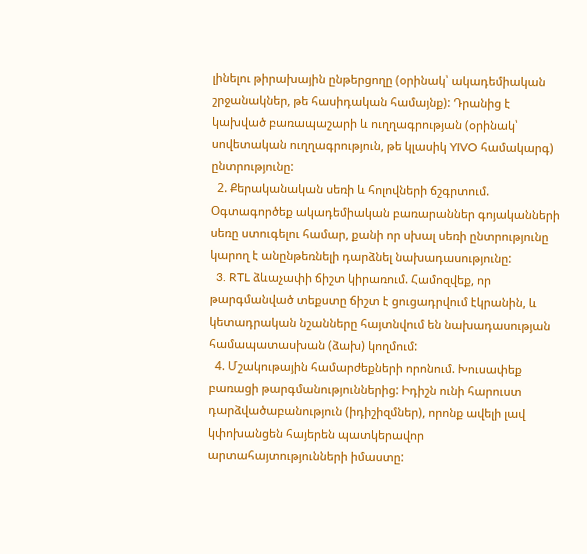լինելու թիրախային ընթերցողը (օրինակ՝ ակադեմիական շրջանակներ, թե հասիդական համայնք): Դրանից է կախված բառապաշարի և ուղղագրության (օրինակ՝ սովետական ուղղագրություն, թե կլասիկ YIVO համակարգ) ընտրությունը:
  2. Քերականական սեռի և հոլովների ճշգրտում. Օգտագործեք ակադեմիական բառարաններ գոյականների սեռը ստուգելու համար, քանի որ սխալ սեռի ընտրությունը կարող է անընթեռնելի դարձնել նախադասությունը:
  3. RTL ձևաչափի ճիշտ կիրառում. Համոզվեք, որ թարգմանված տեքստը ճիշտ է ցուցադրվում էկրանին, և կետադրական նշանները հայտնվում են նախադասության համապատասխան (ձախ) կողմում:
  4. Մշակութային համարժեքների որոնում. Խուսափեք բառացի թարգմանություններից: Իդիշն ունի հարուստ դարձվածաբանություն (իդիշիզմներ), որոնք ավելի լավ կփոխանցեն հայերեն պատկերավոր արտահայտությունների իմաստը: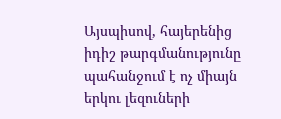Այսպիսով, հայերենից իդիշ թարգմանությունը պահանջում է ոչ միայն երկու լեզուների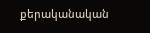քերականական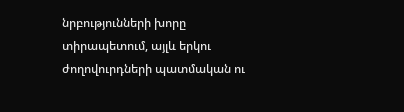նրբությունների խորը տիրապետում, այլև երկու ժողովուրդների պատմական ու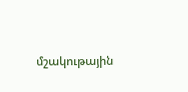մշակութային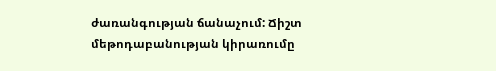ժառանգության ճանաչում: Ճիշտ մեթոդաբանության կիրառումը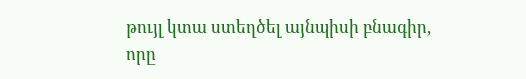թույլ կտա ստեղծել այնպիսի բնագիր, որը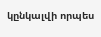կընկալվի որպես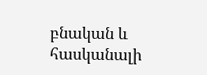բնական և հասկանալի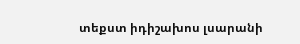տեքստ իդիշախոս լսարանի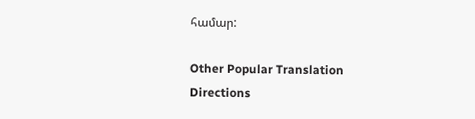համար:

Other Popular Translation Directions